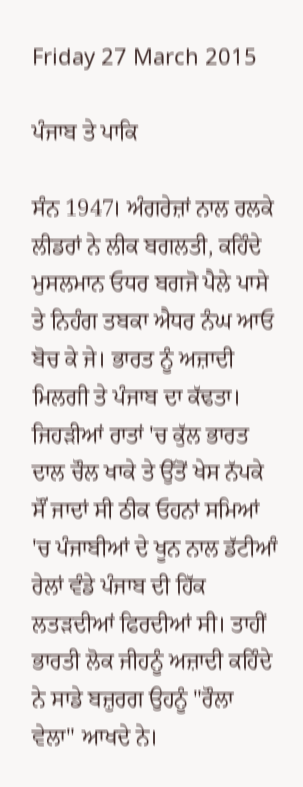Friday 27 March 2015

ਪੰਜਾਬ ਤੇ ਪਾਕਿ

ਸੰਨ 1947। ਅੰਗਰੇਜ਼ਾਂ ਨਾਲ ਰਲਕੇ ਲੀਡਰਾਂ ਨੇ ਲੀਕ ਬਗਲਤੀ, ਕਹਿੰਦੇ ਮੁਸਲਮਾਨ ਓਧਰ ਬਗਜੋ ਪੈਲੇ ਪਾਸੇ ਤੇ ਨਿਹੰਗ ਤਬਕਾ ਐਧਰ ਨੰਘ ਆਓ ਬੋਚ ਕੇ ਜੇ। ਭਾਰਤ ਨੂੰ ਅਜ਼ਾਦੀ ਮਿਲਗੀ ਤੇ ਪੰਜਾਬ ਦਾ ਕੱਢਤਾ। ਜਿਹੜੀਆਂ ਰਾਤਾਂ 'ਚ ਕੁੱਲ ਭਾਰਤ ਦਾਲ ਚੌਲ ਖਾਕੇ ਤੇ ਉੱਤੋਂ ਖੇਸ ਨੱਪਕੇ ਸੌਂ ਜਾਦਾਂ ਸੀ ਠੀਕ ਓਹਨਾਂ ਸਮਿਆਂ 'ਚ ਪੰਜਾਬੀਆਂ ਦੇ ਖੂਨ ਨਾਲ ਡੱਟੀਆੰ ਰੇਲਾਂ ਵੰਡੇ ਪੰਜਾਬ ਦੀ ਹਿੱਕ ਲਤੜਦੀਆਂ ਫਿਰਦੀਆਂ ਸੀ। ਤਾਹੀਂ ਭਾਰਤੀ ਲੋਕ ਜੀਹਨੂੰ ਅਜ਼ਾਦੀ ਕਹਿੰਦੇ ਨੇ ਸਾਡੇ ਬਜ਼ੁਰਗ ਉਹਨੂੰ "ਰੌਲਾ ਵੇਲਾ" ਆਖਦੇ ਨੇ।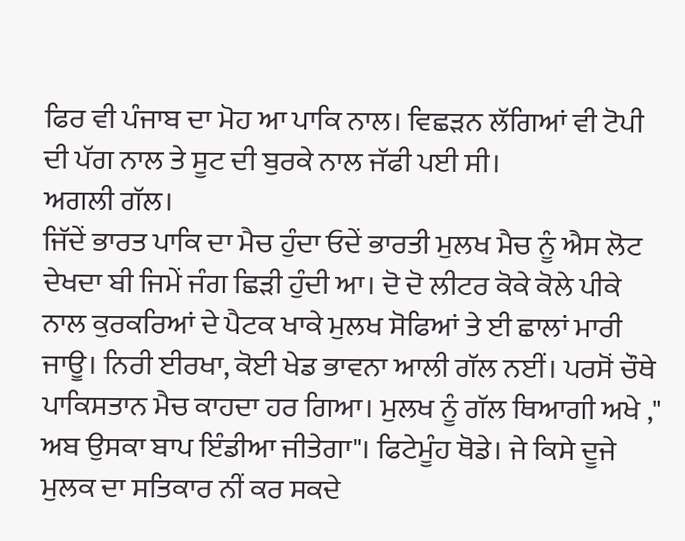ਫਿਰ ਵੀ ਪੰਜਾਬ ਦਾ ਮੋਹ ਆ ਪਾਕਿ ਨਾਲ। ਵਿਛੜਨ ਲੱਗਿਆਂ ਵੀ ਟੋਪੀ ਦੀ ਪੱਗ ਨਾਲ ਤੇ ਸੂਟ ਦੀ ਬੁਰਕੇ ਨਾਲ ਜੱਫੀ ਪਈ ਸੀ।
ਅਗਲੀ ਗੱਲ।
ਜਿੱਦੇਂ ਭਾਰਤ ਪਾਕਿ ਦਾ ਮੈਚ ਹੁੰਦਾ ਓਦੇਂ ਭਾਰਤੀ ਮੁਲਖ ਮੈਚ ਨੂੰ ਐਸ ਲੋਟ ਦੇਖਦਾ ਬੀ ਜਿਮੇਂ ਜੰਗ ਛਿੜੀ ਹੁੰਦੀ ਆ। ਦੋ ਦੋ ਲੀਟਰ ਕੋਕੇ ਕੋਲੇ ਪੀਕੇ ਨਾਲ ਕੁਰਕਰਿਆਂ ਦੇ ਪੈਟਕ ਖਾਕੇ ਮੁਲਖ ਸੋਫਿਆਂ ਤੇ ਈ ਛਾਲਾਂ ਮਾਰੀ ਜਾਊ। ਨਿਰੀ ਈਰਖਾ, ਕੋਈ ਖੇਡ ਭਾਵਨਾ ਆਲੀ ਗੱਲ ਨਈਂ। ਪਰਸੋਂ ਚੌਥੇ ਪਾਕਿਸਤਾਨ ਮੈਚ ਕਾਹਦਾ ਹਰ ਗਿਆ। ਮੁਲਖ ਨੂੰ ਗੱਲ ਥਿਆਗੀ ਅਖੇ ," ਅਬ ਉਸਕਾ ਬਾਪ ਇੰਡੀਆ ਜੀਤੇਗਾ"। ਫਿਟੇਮੂੰਹ ਥੋਡੇ। ਜੇ ਕਿਸੇ ਦੂਜੇ ਮੁਲਕ ਦਾ ਸਤਿਕਾਰ ਨੀਂ ਕਰ ਸਕਦੇ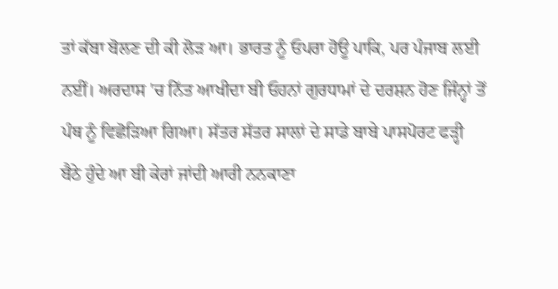ਤਾਂ ਕੱਬਾ ਬੋਲਣ ਦੀ ਕੀ ਲੋੜ ਆ। ਭਾਰਤ ਨੂੰ ਓਪਰਾ ਹੋਊ ਪਾਕਿ, ਪਰ ਪੰਜਾਬ ਲਈ ਨਈਂ। ਅਰਦਾਸ 'ਚ ਨਿੱਤ ਆਖੀਦਾ ਬੀ ਓਹਨਾਂ ਗੁਰਧਾਮਾਂ ਦੇ ਦਰਸ਼ਨ ਹੋਣ ਜਿੰਨ੍ਹਾਂ ਤੋਂ ਪੰਥ ਨੂੰ ਵਿਛੋੜਿਆ ਗਿਆ। ਸੱਤਰ ਸੱਤਰ ਸਾਲਾਂ ਦੇ ਸਾਡੇ ਬਾਬੇ ਪਾਸਪੋਰਟ ਫੜ੍ਹੀ ਬੈਠੇ ਹੁੰਦੇ ਆ ਬੀ ਕੇਰਾਂ ਜਾਂਦੀ ਆਰੀ ਨਨਕਾਣਾ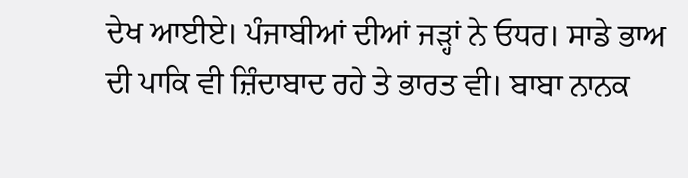ਦੇਖ ਆਈਏ। ਪੰਜਾਬੀਆਂ ਦੀਆਂ ਜੜ੍ਹਾਂ ਨੇ ਓਧਰ। ਸਾਡੇ ਭਾਅ ਦੀ ਪਾਕਿ ਵੀ ਜ਼ਿੰਦਾਬਾਦ ਰਹੇ ਤੇ ਭਾਰਤ ਵੀ। ਬਾਬਾ ਨਾਨਕ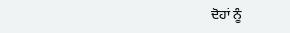ਦੋਹਾਂ ਨੂੰ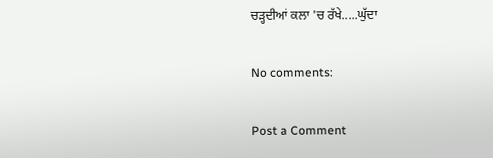ਚੜ੍ਹਦੀਆਂ ਕਲਾ 'ਚ ਰੱਖੇ.....ਘੁੱਦਾ

No comments:

Post a Comment